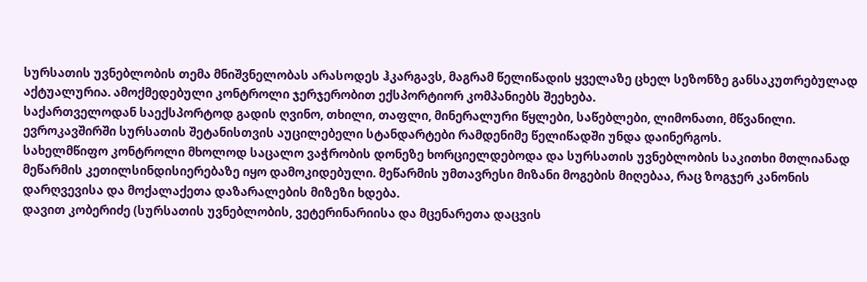სურსათის უვნებლობის თემა მნიშვნელობას არასოდეს ჰკარგავს, მაგრამ წელიწადის ყველაზე ცხელ სეზონზე განსაკუთრებულად აქტუალურია. ამოქმედებული კონტროლი ჯერჯერობით ექსპორტიორ კომპანიებს შეეხება.
საქართველოდან საექსპორტოდ გადის ღვინო, თხილი, თაფლი, მინერალური წყლები, საწებლები, ლიმონათი, მწვანილი. ევროკავშირში სურსათის შეტანისთვის აუცილებელი სტანდარტები რამდენიმე წელიწადში უნდა დაინერგოს.
სახელმწიფო კონტროლი მხოლოდ საცალო ვაჭრობის დონეზე ხორციელდებოდა და სურსათის უვნებლობის საკითხი მთლიანად მეწარმის კეთილსინდისიერებაზე იყო დამოკიდებული. მეწარმის უმთავრესი მიზანი მოგების მიღებაა, რაც ზოგჯერ კანონის დარღვევისა და მოქალაქეთა დაზარალების მიზეზი ხდება.
დავით კობერიძე (სურსათის უვნებლობის, ვეტერინარიისა და მცენარეთა დაცვის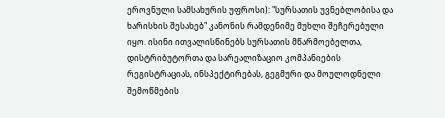ეროვნული სამსახურის უფროსი): "სურსათის უვნებლობისა და ხარისხის შესახებ" კანონის რამდენიმე მუხლი შეჩერებული იყო. ისინი ითვალისწინებს სურსათის მწარმოებელთა, დისტრიბუტორთა და სარეალიზაციო კომპანიების რეგისტრაციას, ინსპექტირებას, გეგმური და მოულოდნელი შემოწმების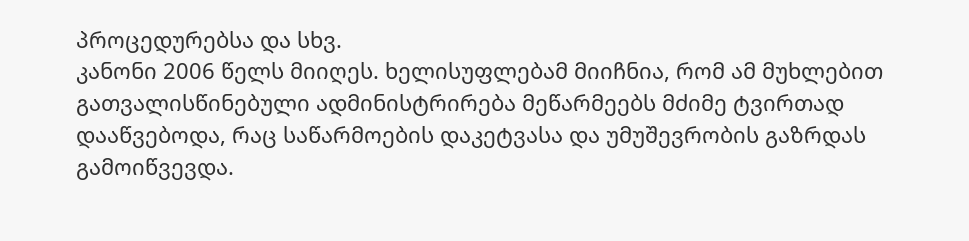პროცედურებსა და სხვ.
კანონი 2006 წელს მიიღეს. ხელისუფლებამ მიიჩნია, რომ ამ მუხლებით გათვალისწინებული ადმინისტრირება მეწარმეებს მძიმე ტვირთად დააწვებოდა, რაც საწარმოების დაკეტვასა და უმუშევრობის გაზრდას გამოიწვევდა.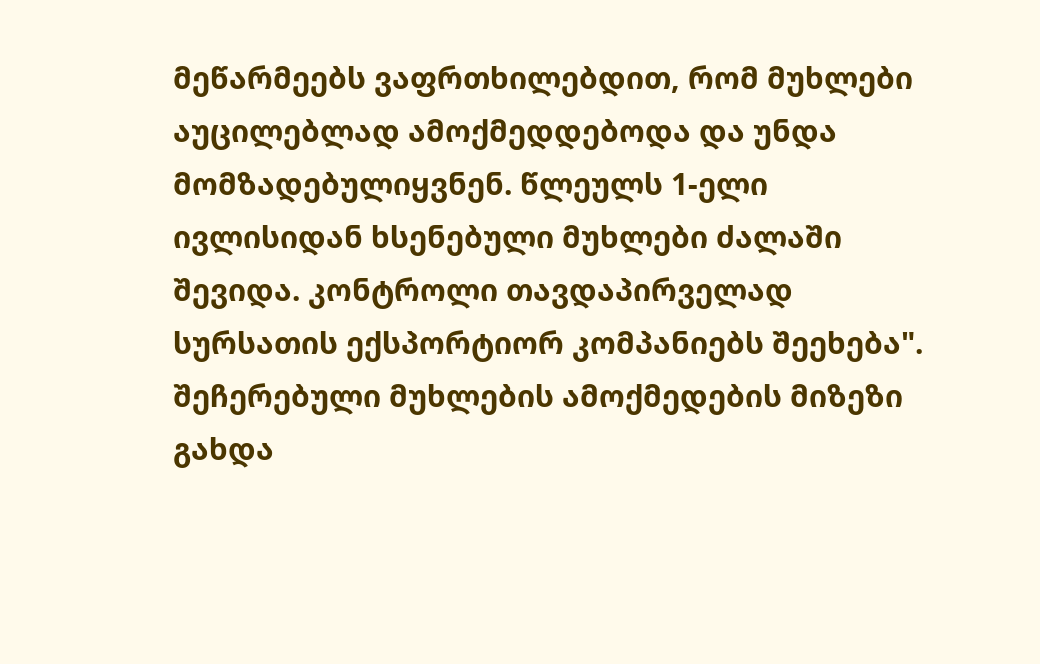მეწარმეებს ვაფრთხილებდით, რომ მუხლები აუცილებლად ამოქმედდებოდა და უნდა მომზადებულიყვნენ. წლეულს 1-ელი ივლისიდან ხსენებული მუხლები ძალაში შევიდა. კონტროლი თავდაპირველად სურსათის ექსპორტიორ კომპანიებს შეეხება".
შეჩერებული მუხლების ამოქმედების მიზეზი გახდა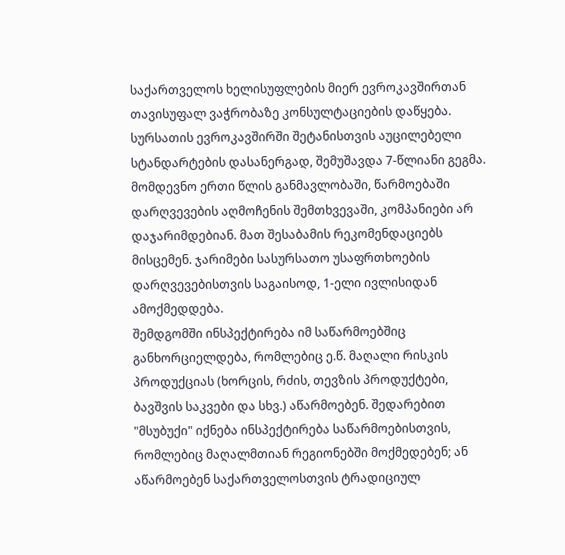საქართველოს ხელისუფლების მიერ ევროკავშირთან თავისუფალ ვაჭრობაზე კონსულტაციების დაწყება. სურსათის ევროკავშირში შეტანისთვის აუცილებელი სტანდარტების დასანერგად, შემუშავდა 7-წლიანი გეგმა. მომდევნო ერთი წლის განმავლობაში, წარმოებაში დარღვევების აღმოჩენის შემთხვევაში, კომპანიები არ დაჯარიმდებიან. მათ შესაბამის რეკომენდაციებს მისცემენ. ჯარიმები სასურსათო უსაფრთხოების დარღვევებისთვის საგაისოდ, 1-ელი ივლისიდან ამოქმედდება.
შემდგომში ინსპექტირება იმ საწარმოებშიც განხორციელდება, რომლებიც ე.წ. მაღალი რისკის პროდუქციას (ხორცის, რძის, თევზის პროდუქტები, ბავშვის საკვები და სხვ.) აწარმოებენ. შედარებით "მსუბუქი" იქნება ინსპექტირება საწარმოებისთვის, რომლებიც მაღალმთიან რეგიონებში მოქმედებენ; ან აწარმოებენ საქართველოსთვის ტრადიციულ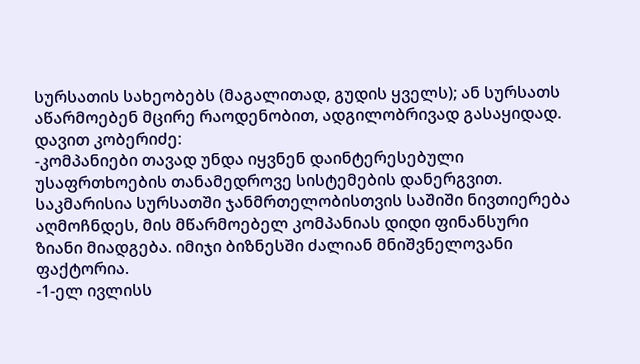სურსათის სახეობებს (მაგალითად, გუდის ყველს); ან სურსათს აწარმოებენ მცირე რაოდენობით, ადგილობრივად გასაყიდად.
დავით კობერიძე:
-კომპანიები თავად უნდა იყვნენ დაინტერესებული უსაფრთხოების თანამედროვე სისტემების დანერგვით. საკმარისია სურსათში ჯანმრთელობისთვის საშიში ნივთიერება აღმოჩნდეს, მის მწარმოებელ კომპანიას დიდი ფინანსური ზიანი მიადგება. იმიჯი ბიზნესში ძალიან მნიშვნელოვანი ფაქტორია.
-1-ელ ივლისს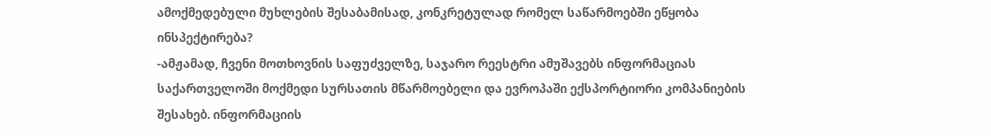ამოქმედებული მუხლების შესაბამისად, კონკრეტულად რომელ საწარმოებში ეწყობა ინსპექტირება?
-ამჟამად, ჩვენი მოთხოვნის საფუძველზე, საჯარო რეესტრი ამუშავებს ინფორმაციას საქართველოში მოქმედი სურსათის მწარმოებელი და ევროპაში ექსპორტიორი კომპანიების შესახებ. ინფორმაციის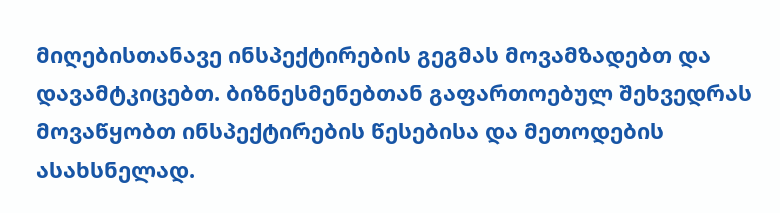მიღებისთანავე ინსპექტირების გეგმას მოვამზადებთ და დავამტკიცებთ. ბიზნესმენებთან გაფართოებულ შეხვედრას მოვაწყობთ ინსპექტირების წესებისა და მეთოდების ასახსნელად.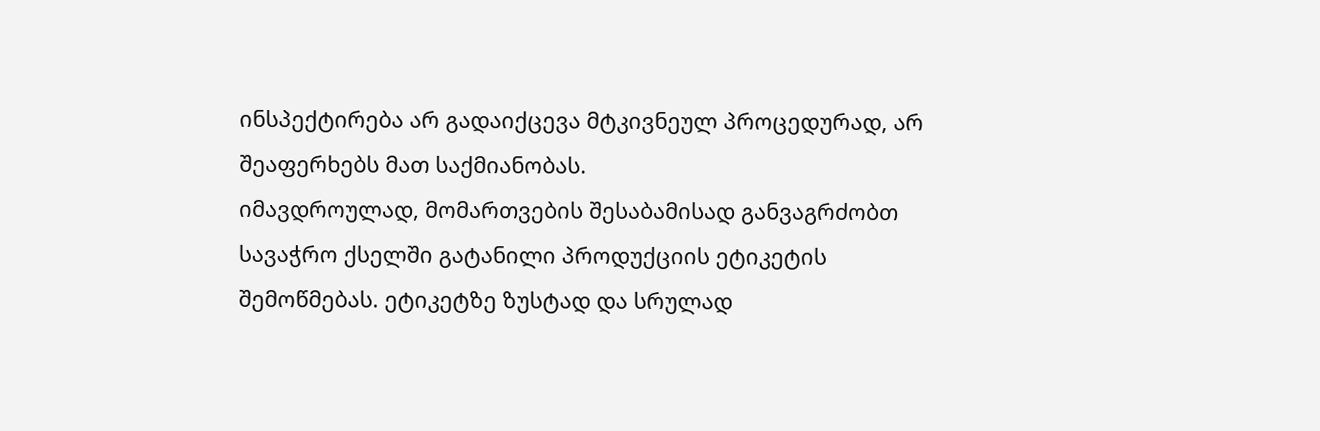ინსპექტირება არ გადაიქცევა მტკივნეულ პროცედურად, არ შეაფერხებს მათ საქმიანობას.
იმავდროულად, მომართვების შესაბამისად განვაგრძობთ სავაჭრო ქსელში გატანილი პროდუქციის ეტიკეტის შემოწმებას. ეტიკეტზე ზუსტად და სრულად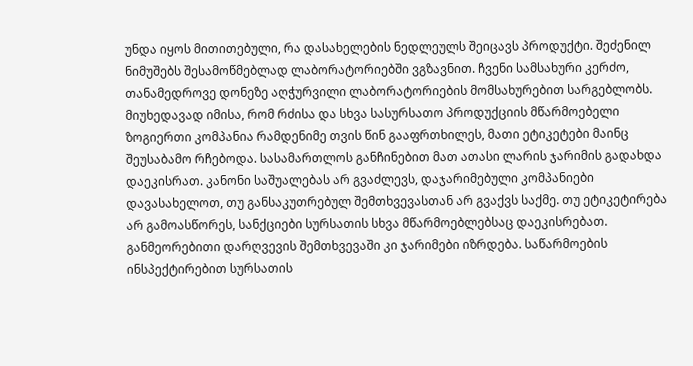უნდა იყოს მითითებული, რა დასახელების ნედლეულს შეიცავს პროდუქტი. შეძენილ ნიმუშებს შესამოწმებლად ლაბორატორიებში ვგზავნით. ჩვენი სამსახური კერძო, თანამედროვე დონეზე აღჭურვილი ლაბორატორიების მომსახურებით სარგებლობს.
მიუხედავად იმისა, რომ რძისა და სხვა სასურსათო პროდუქციის მწარმოებელი ზოგიერთი კომპანია რამდენიმე თვის წინ გააფრთხილეს, მათი ეტიკეტები მაინც შეუსაბამო რჩებოდა. სასამართლოს განჩინებით მათ ათასი ლარის ჯარიმის გადახდა დაეკისრათ. კანონი საშუალებას არ გვაძლევს, დაჯარიმებული კომპანიები დავასახელოთ, თუ განსაკუთრებულ შემთხვევასთან არ გვაქვს საქმე. თუ ეტიკეტირება არ გამოასწორეს, სანქციები სურსათის სხვა მწარმოებლებსაც დაეკისრებათ.
განმეორებითი დარღვევის შემთხვევაში კი ჯარიმები იზრდება. საწარმოების ინსპექტირებით სურსათის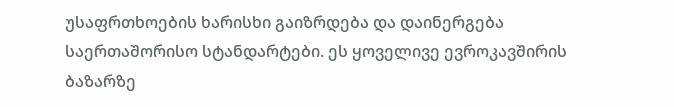უსაფრთხოების ხარისხი გაიზრდება და დაინერგება საერთაშორისო სტანდარტები. ეს ყოველივე ევროკავშირის ბაზარზე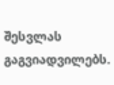შესვლას გაგვიადვილებს.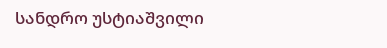სანდრო უსტიაშვილი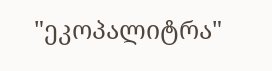"ეკოპალიტრა"